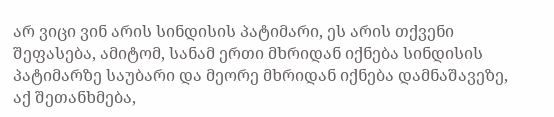არ ვიცი ვინ არის სინდისის პატიმარი, ეს არის თქვენი შეფასება, ამიტომ, სანამ ერთი მხრიდან იქნება სინდისის პატიმარზე საუბარი და მეორე მხრიდან იქნება დამნაშავეზე, აქ შეთანხმება,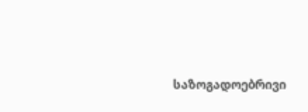საზოგადოებრივი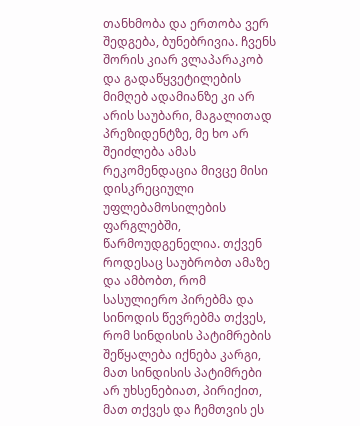თანხმობა და ერთობა ვერ შედგება, ბუნებრივია. ჩვენს შორის კიარ ვლაპარაკობ და გადაწყვეტილების მიმღებ ადამიანზე კი არ არის საუბარი, მაგალითად პრეზიდენტზე, მე ხო არ შეიძლება ამას რეკომენდაცია მივცე მისი დისკრეციული უფლებამოსილების ფარგლებში, წარმოუდგენელია. თქვენ როდესაც საუბრობთ ამაზე და ამბობთ, რომ სასულიერო პირებმა და სინოდის წევრებმა თქვეს, რომ სინდისის პატიმრების შეწყალება იქნება კარგი, მათ სინდისის პატიმრები არ უხსენებიათ, პირიქით, მათ თქვეს და ჩემთვის ეს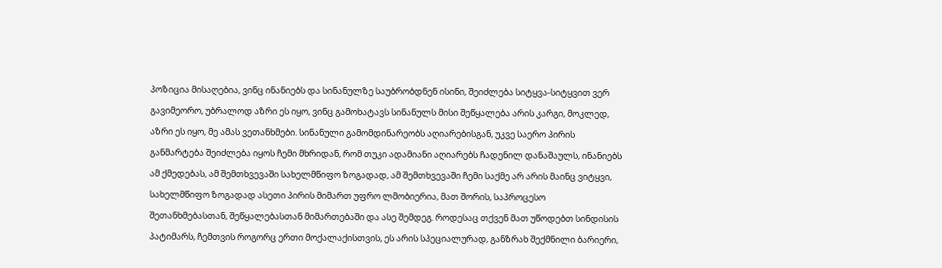პოზიცია მისაღებია, ვინც ინანიებს და სინანულზე საუბრობდნენ ისინი, შეიძლება სიტყვა-სიტყვით ვერ გავიმეორო, უბრალოდ აზრი ეს იყო, ვინც გამოხატავს სინანულს მისი შეწყალება არის კარგი, მოკლედ, აზრი ეს იყო, მე ამას ვეთანხმები. სინანული გამომდინარეობს აღიარებისგან, უკვე საერო პირის განმარტება შეიძლება იყოს ჩემი მხრიდან, რომ თუკი ადამიანი აღიარებს ჩადენილ დანაშაულს, ინანიებს ამ ქმედებას, ამ შემთხვევაში სახელმწიფო ზოგადად, ამ შემთხვევაში ჩემი საქმე არ არის მაინც ვიტყვი, სახელმწიფო ზოგადად ასეთი პირის მიმართ უფრო ლმობიერია, მათ შორის, საპროცესო შეთანხმებასთან, შეწყალებასთან მიმართებაში და ასე შემდეგ. როდესაც თქვენ მათ უწოდებთ სინდისის პატიმარს, ჩემთვის როგორც ერთი მოქალაქისთვის, ეს არის სპეციალურად, განზრახ შექმნილი ბარიერი,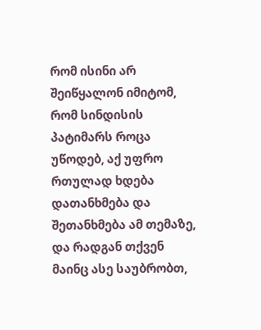რომ ისინი არ შეიწყალონ იმიტომ, რომ სინდისის პატიმარს როცა უწოდებ, აქ უფრო რთულად ხდება დათანხმება და შეთანხმება ამ თემაზე, და რადგან თქვენ მაინც ასე საუბრობთ,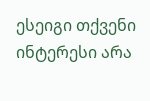ესეიგი თქვენი ინტერესი არა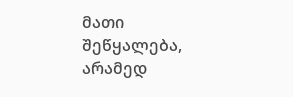მათი შეწყალება, არამედ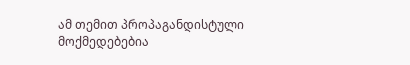ამ თემით პროპაგანდისტული მოქმედებებია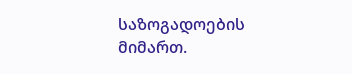საზოგადოების მიმართ.